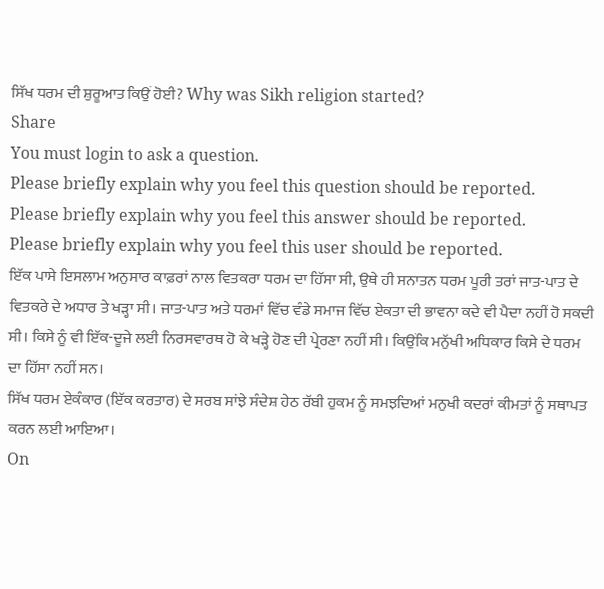ਸਿੱਖ ਧਰਮ ਦੀ ਸ਼ੁਰੂਆਤ ਕਿਉਂ ਹੋਈ? Why was Sikh religion started?
Share
You must login to ask a question.
Please briefly explain why you feel this question should be reported.
Please briefly explain why you feel this answer should be reported.
Please briefly explain why you feel this user should be reported.
ਇੱਕ ਪਾਸੇ ਇਸਲਾਮ ਅਨੁਸਾਰ ਕਾਫ਼ਰਾਂ ਨਾਲ ਵਿਤਕਰਾ ਧਰਮ ਦਾ ਹਿੱਸਾ ਸੀ, ਉਥੇ ਹੀ ਸਨਾਤਨ ਧਰਮ ਪੂਰੀ ਤਰਾਂ ਜਾਤ-ਪਾਤ ਦੇ ਵਿਤਕਰੇ ਦੇ ਅਧਾਰ ਤੇ ਖੜ੍ਹਾ ਸੀ। ਜਾਤ-ਪਾਤ ਅਤੇ ਧਰਮਾਂ ਵਿੱਚ ਵੰਡੇ ਸਮਾਜ ਵਿੱਚ ਏਕਤਾ ਦੀ ਭਾਵਨਾ ਕਦੇ ਵੀ ਪੈਦਾ ਨਹੀਂ ਹੋ ਸਕਦੀ ਸੀ। ਕਿਸੇ ਨੂੰ ਵੀ ਇੱਕ-ਦੂਜੇ ਲਈ ਨਿਰਸਵਾਰਥ ਹੋ ਕੇ ਖੜ੍ਹੇ ਹੋਣ ਦੀ ਪ੍ਰੇਰਣਾ ਨਹੀਂ ਸੀ। ਕਿਉਂਕਿ ਮਨੁੱਖੀ ਅਧਿਕਾਰ ਕਿਸੇ ਦੇ ਧਰਮ ਦਾ ਹਿੱਸਾ ਨਹੀਂ ਸਨ।
ਸਿੱਖ ਧਰਮ ਏਕੰਕਾਰ (ਇੱਕ ਕਰਤਾਰ) ਦੇ ਸਰਬ ਸਾਂਝੇ ਸੰਦੇਸ਼ ਹੇਠ ਰੱਬੀ ਹੁਕਮ ਨੂੰ ਸਮਝਦਿਆਂ ਮਨੁਖੀ ਕਦਰਾਂ ਕੀਮਤਾਂ ਨੂੰ ਸਥਾਪਤ ਕਰਨ ਲਈ ਆਇਆ।
On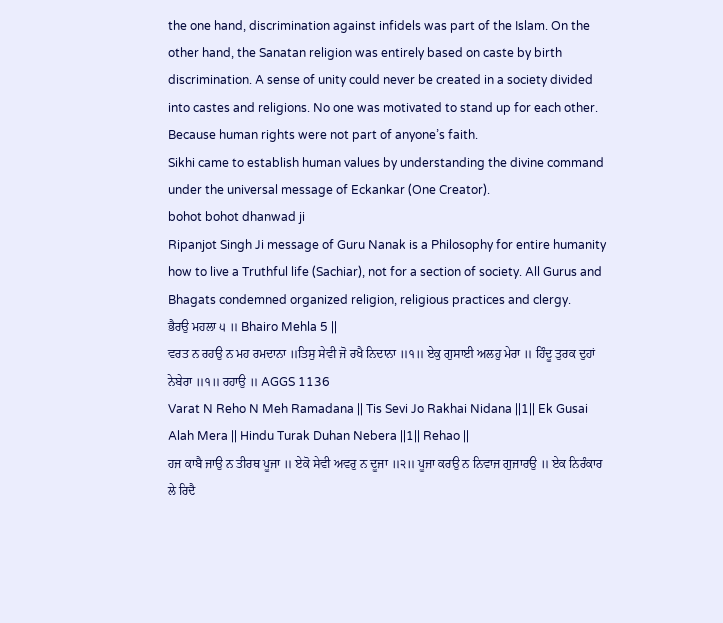the one hand, discrimination against infidels was part of the Islam. On the other hand, the Sanatan religion was entirely based on caste by birth discrimination. A sense of unity could never be created in a society divided into castes and religions. No one was motivated to stand up for each other. Because human rights were not part of anyone’s faith.
Sikhi came to establish human values by understanding the divine command under the universal message of Eckankar (One Creator).
bohot bohot dhanwad ji
Ripanjot Singh Ji message of Guru Nanak is a Philosophy for entire humanity how to live a Truthful life (Sachiar), not for a section of society. All Gurus and Bhagats condemned organized religion, religious practices and clergy.
ਭੈਰਉ ਮਹਲਾ ੫ ॥ Bhairo Mehla 5 ||
ਵਰਤ ਨ ਰਹਉ ਨ ਮਹ ਰਮਦਾਨਾ ॥ਤਿਸੁ ਸੇਵੀ ਜੋ ਰਖੈ ਨਿਦਾਨਾ ॥੧॥ ਏਕੁ ਗੁਸਾਈ ਅਲਹੁ ਮੇਰਾ ॥ ਹਿੰਦੂ ਤੁਰਕ ਦੁਹਾਂ ਨੇਬੇਰਾ ॥੧॥ ਰਹਾਉ ॥ AGGS 1136
Varat N Reho N Meh Ramadana || Tis Sevi Jo Rakhai Nidana ||1|| Ek Gusai Alah Mera || Hindu Turak Duhan Nebera ||1|| Rehao ||
ਹਜ ਕਾਬੈ ਜਾਉ ਨ ਤੀਰਥ ਪੂਜਾ ॥ ਏਕੋ ਸੇਵੀ ਅਵਰੁ ਨ ਦੂਜਾ ॥੨॥ ਪੂਜਾ ਕਰਉ ਨ ਨਿਵਾਜ ਗੁਜਾਰਉ ॥ ਏਕ ਨਿਰੰਕਾਰ ਲੇ ਰਿਦੈ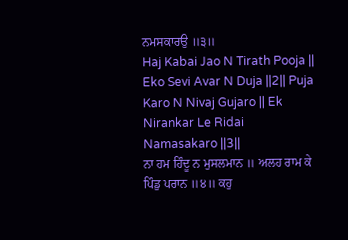ਨਮਸਕਾਰਉ ॥੩॥
Haj Kabai Jao N Tirath Pooja || Eko Sevi Avar N Duja ||2|| Puja Karo N Nivaj Gujaro || Ek Nirankar Le Ridai Namasakaro ||3||
ਨਾ ਹਮ ਹਿੰਦੂ ਨ ਮੁਸਲਮਾਨ ॥ ਅਲਹ ਰਾਮ ਕੇ ਪਿੰਡੁ ਪਰਾਨ ॥੪॥ ਕਹੁ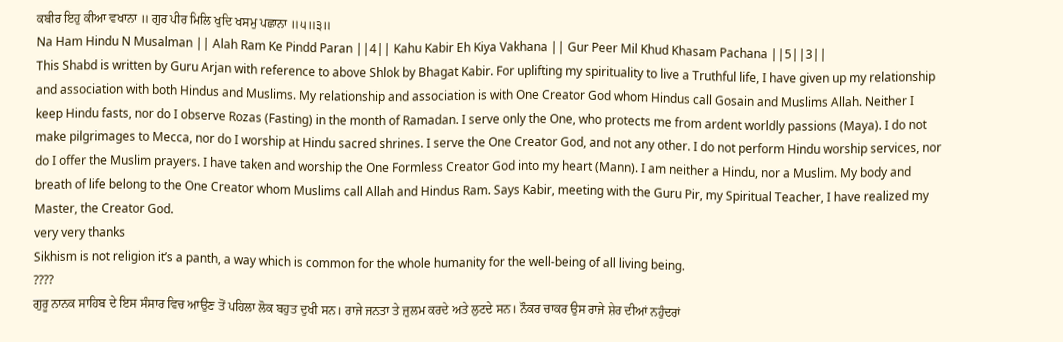ਕਬੀਰ ਇਹੁ ਕੀਆ ਵਖਾਨਾ ॥ ਗੁਰ ਪੀਰ ਮਿਲਿ ਖੁਦਿ ਖਸਮੁ ਪਛਾਨਾ ॥੫॥੩॥
Na Ham Hindu N Musalman || Alah Ram Ke Pindd Paran ||4|| Kahu Kabir Eh Kiya Vakhana || Gur Peer Mil Khud Khasam Pachana ||5||3||
This Shabd is written by Guru Arjan with reference to above Shlok by Bhagat Kabir. For uplifting my spirituality to live a Truthful life, I have given up my relationship and association with both Hindus and Muslims. My relationship and association is with One Creator God whom Hindus call Gosain and Muslims Allah. Neither I keep Hindu fasts, nor do I observe Rozas (Fasting) in the month of Ramadan. I serve only the One, who protects me from ardent worldly passions (Maya). I do not make pilgrimages to Mecca, nor do I worship at Hindu sacred shrines. I serve the One Creator God, and not any other. I do not perform Hindu worship services, nor do I offer the Muslim prayers. I have taken and worship the One Formless Creator God into my heart (Mann). I am neither a Hindu, nor a Muslim. My body and breath of life belong to the One Creator whom Muslims call Allah and Hindus Ram. Says Kabir, meeting with the Guru Pir, my Spiritual Teacher, I have realized my Master, the Creator God.
very very thanks
Sikhism is not religion it’s a panth, a way which is common for the whole humanity for the well-being of all living being.
????
ਗੁਰੂ ਨਾਨਕ ਸਾਹਿਬ ਦੇ ਇਸ ਸੰਸਾਰ ਵਿਚ ਆਉਣ ਤੋਂ ਪਹਿਲਾ ਲੋਕ ਬਹੁਤ ਦੁਖੀ ਸਨ। ਰਾਜੇ ਜਨਤਾ ਤੇ ਜ਼ੁਲਮ ਕਰਦੇ ਅਤੇ ਲੁਟਦੇ ਸਨ। ਨੌਕਰ ਚਾਕਰ ਉਸ ਰਾਜੇ ਸ਼ੇਰ ਦੀਆਂ ਨਹੁੰਦਰਾਂ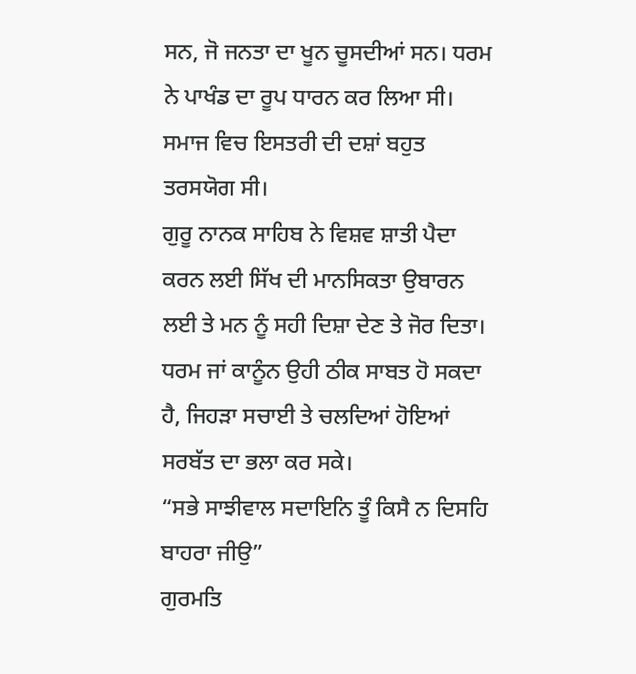ਸਨ, ਜੋ ਜਨਤਾ ਦਾ ਖੂਨ ਚੂਸਦੀਆਂ ਸਨ। ਧਰਮ ਨੇ ਪਾਖੰਡ ਦਾ ਰੂਪ ਧਾਰਨ ਕਰ ਲਿਆ ਸੀ। ਸਮਾਜ ਵਿਚ ਇਸਤਰੀ ਦੀ ਦਸ਼ਾਂ ਬਹੁਤ ਤਰਸਯੋਗ ਸੀ।
ਗੁਰੂ ਨਾਨਕ ਸਾਹਿਬ ਨੇ ਵਿਸ਼ਵ ਸ਼ਾਤੀ ਪੈਦਾ ਕਰਨ ਲਈ ਸਿੱਖ ਦੀ ਮਾਨਸਿਕਤਾ ਉਬਾਰਨ ਲਈ ਤੇ ਮਨ ਨੂੰ ਸਹੀ ਦਿਸ਼ਾ ਦੇਣ ਤੇ ਜੋਰ ਦਿਤਾ। ਧਰਮ ਜਾਂ ਕਾਨੂੰਨ ਉਹੀ ਠੀਕ ਸਾਬਤ ਹੋ ਸਕਦਾ ਹੈ, ਜਿਹੜਾ ਸਚਾਈ ਤੇ ਚਲਦਿਆਂ ਹੋਇਆਂ ਸਰਬੱਤ ਦਾ ਭਲਾ ਕਰ ਸਕੇ।
“ਸਭੇ ਸਾਝੀਵਾਲ ਸਦਾਇਨਿ ਤੂੰ ਕਿਸੈ ਨ ਦਿਸਹਿ ਬਾਹਰਾ ਜੀਉ”
ਗੁਰਮਤਿ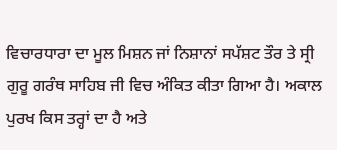ਵਿਚਾਰਧਾਰਾ ਦਾ ਮੂਲ ਮਿਸ਼ਨ ਜਾਂ ਨਿਸ਼ਾਨਾਂ ਸਪੱਸ਼ਟ ਤੌਰ ਤੇ ਸ੍ਰੀ ਗੁਰੂ ਗਰੰਥ ਸਾਹਿਬ ਜੀ ਵਿਚ ਅੰਕਿਤ ਕੀਤਾ ਗਿਆ ਹੈ। ਅਕਾਲ ਪੁਰਖ ਕਿਸ ਤਰ੍ਹਾਂ ਦਾ ਹੈ ਅਤੇ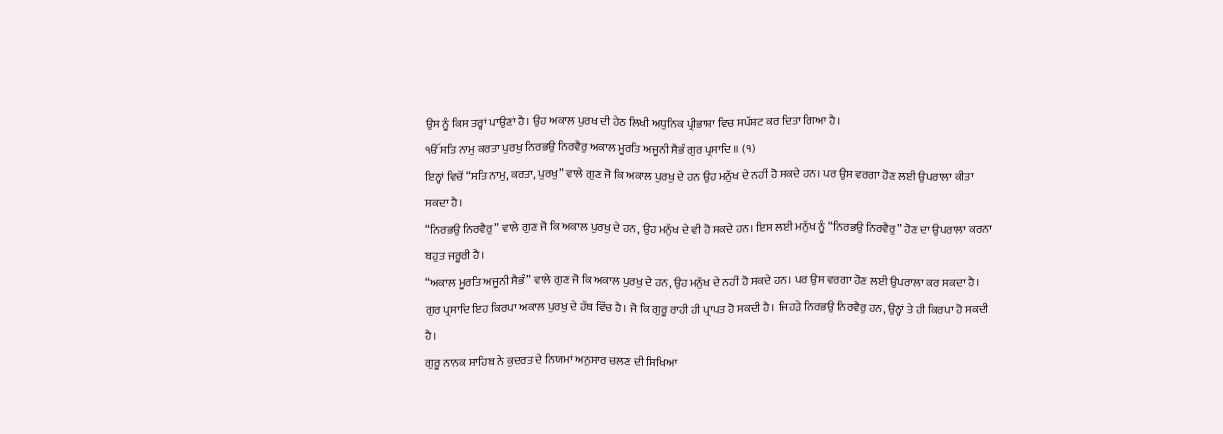ਉਸ ਨੂੰ ਕਿਸ ਤਰ੍ਹਾਂ ਪਾਉਣਾਂ ਹੈ। ਉਹ ਅਕਾਲ ਪੁਰਖ ਦੀ ਹੇਠ ਲਿਖੀ ਅਧੁਨਿਕ ਪ੍ਰੀਭਾਸ਼ਾ ਵਿਚ ਸਪੱਸ਼ਟ ਕਰ ਦਿਤਾ ਗਿਆ ਹੈ।
ੴ ਸਤਿ ਨਾਮੁ ਕਰਤਾ ਪੁਰਖੁ ਨਿਰਭਉ ਨਿਰਵੈਰੁ ਅਕਾਲ ਮੂਰਤਿ ਅਜੂਨੀ ਸੈਭੰ ਗੁਰ ਪ੍ਰਸਾਦਿ ॥ (੧)
ਇਨ੍ਹਾਂ ਵਿਚੋਂ “ਸਤਿ ਨਾਮੁ, ਕਰਤਾ, ਪੁਰਖੁ” ਵਾਲੇ ਗੁਣ ਜੋ ਕਿ ਅਕਾਲ ਪੁਰਖੁ ਦੇ ਹਨ ਉਹ ਮਨੁੱਖ ਦੇ ਨਹੀਂ ਹੋ ਸਕਦੇ ਹਨ। ਪਰ ਉਸ ਵਰਗਾ ਹੋਣ ਲਈ ਉਪਰਾਲਾ ਕੀਤਾ ਸਕਦਾ ਹੈ।
“ਨਿਰਭਉ ਨਿਰਵੈਰੁ” ਵਾਲੇ ਗੁਣ ਜੋ ਕਿ ਅਕਾਲ ਪੁਰਖੁ ਦੇ ਹਨ, ਉਹ ਮਨੁੱਖ ਦੇ ਵੀ ਹੋ ਸਕਦੇ ਹਨ। ਇਸ ਲਈ ਮਨੁੱਖ ਨੂੰ “ਨਿਰਭਉ ਨਿਰਵੈਰੁ” ਹੋਣ ਦਾ ਉਪਰਾਲਾ ਕਰਨਾ ਬਹੁਤ ਜਰੂਰੀ ਹੈ।
“ਅਕਾਲ ਮੂਰਤਿ ਅਜੂਨੀ ਸੈਭੰ” ਵਾਲੇ ਗੁਣ ਜੋ ਕਿ ਅਕਾਲ ਪੁਰਖੁ ਦੇ ਹਨ, ਉਹ ਮਨੁੱਖ ਦੇ ਨਹੀਂ ਹੋ ਸਕਦੇ ਹਨ। ਪਰ ਉਸ ਵਰਗਾ ਹੋਣ ਲਈ ਉਪਰਾਲਾ ਕਰ ਸਕਦਾ ਹੈ।
ਗੁਰ ਪ੍ਰਸਾਦਿ ਇਹ ਕਿਰਪਾ ਅਕਾਲ ਪੁਰਖੁ ਦੇ ਹੱਥ ਵਿੱਚ ਹੈ। ਜੋ ਕਿ ਗੁਰੂ ਰਾਹੀ ਹੀ ਪ੍ਰਾਪਤ ਹੋ ਸਕਦੀ ਹੈ। ਜਿਹੜੇ ਨਿਰਭਉ ਨਿਰਵੈਰੁ ਹਨ, ਉਨ੍ਹਾਂ ਤੇ ਹੀ ਕਿਰਪਾ ਹੋ ਸਕਦੀ ਹੈ।
ਗੁਰੂ ਨਾਨਕ ਸਾਹਿਬ ਨੇ ਕੁਦਰਤ ਦੇ ਨਿਯਮਾਂ ਅਨੁਸਾਰ ਚਲਣ ਦੀ ਸਿਖਿਆ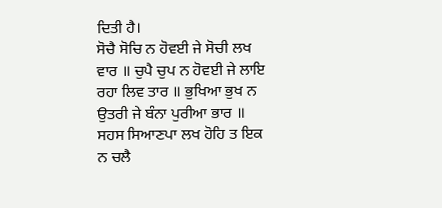ਦਿਤੀ ਹੈ।
ਸੋਚੈ ਸੋਚਿ ਨ ਹੋਵਈ ਜੇ ਸੋਚੀ ਲਖ ਵਾਰ ॥ ਚੁਪੈ ਚੁਪ ਨ ਹੋਵਈ ਜੇ ਲਾਇ ਰਹਾ ਲਿਵ ਤਾਰ ॥ ਭੁਖਿਆ ਭੁਖ ਨ ਉਤਰੀ ਜੇ ਬੰਨਾ ਪੁਰੀਆ ਭਾਰ ॥ ਸਹਸ ਸਿਆਣਪਾ ਲਖ ਹੋਹਿ ਤ ਇਕ ਨ ਚਲੈ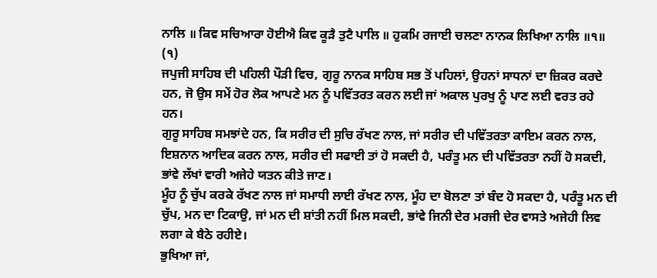ਨਾਲਿ ॥ ਕਿਵ ਸਚਿਆਰਾ ਹੋਈਐ ਕਿਵ ਕੂੜੈ ਤੁਟੈ ਪਾਲਿ ॥ ਹੁਕਮਿ ਰਜਾਈ ਚਲਣਾ ਨਾਨਕ ਲਿਖਿਆ ਨਾਲਿ ॥੧॥ (੧)
ਜਪੁਜੀ ਸਾਹਿਬ ਦੀ ਪਹਿਲੀ ਪੌੜੀ ਵਿਚ, ਗੁਰੂ ਨਾਨਕ ਸਾਹਿਬ ਸਭ ਤੋਂ ਪਹਿਲਾਂ, ਉਹਨਾਂ ਸਾਧਨਾਂ ਦਾ ਜ਼ਿਕਰ ਕਰਦੇ ਹਨ, ਜੋ ਉਸ ਸਮੇਂ ਹੋਰ ਲੋਕ ਆਪਣੇ ਮਨ ਨੂੰ ਪਵਿੱਤਰਤ ਕਰਨ ਲਈ ਜਾਂ ਅਕਾਲ ਪੁਰਖੁ ਨੂੰ ਪਾਣ ਲਈ ਵਰਤ ਰਹੇ ਹਨ।
ਗੁਰੂ ਸਾਹਿਬ ਸਮਝਾਂਦੇ ਹਨ, ਕਿ ਸਰੀਰ ਦੀ ਸੁਚਿ ਰੱਖਣ ਨਾਲ, ਜਾਂ ਸਰੀਰ ਦੀ ਪਵਿੱਤਰਤਾ ਕਾਇਮ ਕਰਨ ਨਾਲ, ਇਸ਼ਨਾਨ ਆਦਿਕ ਕਰਨ ਨਾਲ, ਸਰੀਰ ਦੀ ਸਫਾਈ ਤਾਂ ਹੋ ਸਕਦੀ ਹੈ, ਪਰੰਤੂ ਮਨ ਦੀ ਪਵਿੱਤਰਤਾ ਨਹੀਂ ਹੋ ਸਕਦੀ, ਭਾਂਵੇ ਲੱਖਾਂ ਵਾਰੀ ਅਜੇਹੇ ਯਤਨ ਕੀਤੇ ਜਾਣ।
ਮੂੰਹ ਨੂੰ ਚੁੱਪ ਕਰਕੇ ਰੱਖਣ ਨਾਲ ਜਾਂ ਸਮਾਧੀ ਲਾਈ ਰੱਖਣ ਨਾਲ, ਮੂੰਹ ਦਾ ਬੋਲਣਾ ਤਾਂ ਬੰਦ ਹੋ ਸਕਦਾ ਹੈ, ਪਰੰਤੂ ਮਨ ਦੀ ਚੁੱਪ, ਮਨ ਦਾ ਟਿਕਾਉ, ਜਾਂ ਮਨ ਦੀ ਸ਼ਾਂਤੀ ਨਹੀਂ ਮਿਲ ਸਕਦੀ, ਭਾਂਵੇ ਜਿਨੀ ਦੇਰ ਮਰਜੀ ਦੇਰ ਵਾਸਤੇ ਅਜੇਹੀ ਲਿਵ ਲਗਾ ਕੇ ਬੈਠੇ ਰਹੀਏ।
ਭੁਖਿਆ ਜਾਂ,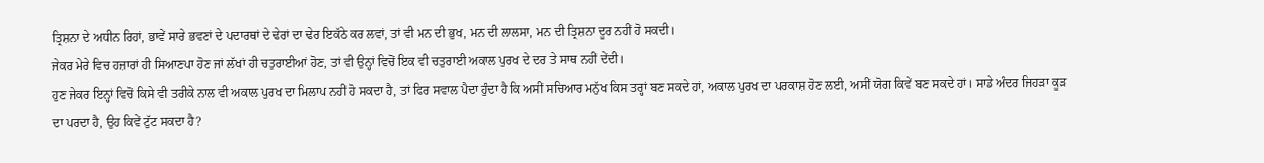ਤ੍ਰਿਸ਼ਨਾ ਦੇ ਅਧੀਨ ਰਿਹਾਂ, ਭਾਵੇਂ ਸਾਰੇ ਭਵਣਾਂ ਦੇ ਪਦਾਰਥਾਂ ਦੇ ਢੇਰਾਂ ਦਾ ਢੇਰ ਇਕੱਠੇ ਕਰ ਲਵਾਂ, ਤਾਂ ਵੀ ਮਨ ਦੀ ਭੁਖ, ਮਨ ਦੀ ਲਾਲਸਾ, ਮਨ ਦੀ ਤ੍ਰਿਸ਼ਨਾ ਦੂਰ ਨਹੀਂ ਹੋ ਸਕਦੀ।
ਜੇਕਰ ਮੇਰੇ ਵਿਚ ਹਜ਼ਾਰਾਂ ਹੀ ਸਿਆਣਪਾ ਹੋਣ ਜਾਂ ਲੱਖਾਂ ਹੀ ਚਤੁਰਾਈਆਂ ਹੋਣ, ਤਾਂ ਵੀ ਉਨ੍ਹਾਂ ਵਿਚੋਂ ਇਕ ਵੀ ਚਤੁਰਾਈ ਅਕਾਲ ਪੁਰਖ ਦੇ ਦਰ ਤੇ ਸਾਥ ਨਹੀਂ ਦੇਂਦੀ।
ਹੁਣ ਜੇਕਰ ਇਨ੍ਹਾਂ ਵਿਚੋਂ ਕਿਸੇ ਵੀ ਤਰੀਕੇ ਨਾਲ ਵੀ ਅਕਾਲ ਪੁਰਖ ਦਾ ਮਿਲਾਪ ਨਹੀਂ ਹੋ ਸਕਦਾ ਹੈ, ਤਾਂ ਫਿਰ ਸਵਾਲ ਪੈਦਾ ਹੁੰਦਾ ਹੈ ਕਿ ਅਸੀਂ ਸਚਿਆਰ ਮਨੁੱਖ ਕਿਸ ਤਰ੍ਹਾਂ ਬਣ ਸਕਦੇ ਹਾਂ, ਅਕਾਲ ਪੁਰਖ ਦਾ ਪਰਕਾਸ਼ ਹੋਣ ਲਈ, ਅਸੀਂ ਯੋਗ ਕਿਵੇਂ ਬਣ ਸਕਦੇ ਹਾਂ। ਸਾਡੇ ਅੰਦਰ ਜਿਹੜਾ ਕੂੜ ਦਾ ਪਰਦਾ ਹੈ, ਉਹ ਕਿਵੇਂ ਟੁੱਟ ਸਕਦਾ ਹੈ?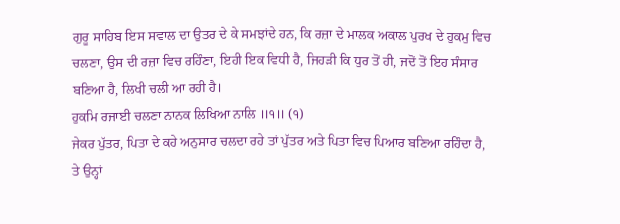ਗੁਰੂ ਸਾਹਿਬ ਇਸ ਸਵਾਲ ਦਾ ਉਤਰ ਦੇ ਕੇ ਸਮਝਾਂਦੇ ਹਨ, ਕਿ ਰਜ਼ਾ ਦੇ ਮਾਲਕ ਅਕਾਲ ਪੁਰਖ ਦੇ ਹੁਕਮੁ ਵਿਚ ਚਲਣਾ, ਉਸ ਦੀ ਰਜ਼ਾ ਵਿਚ ਰਹਿੰਣਾ, ਇਹੀ ਇਕ ਵਿਧੀ ਹੈ, ਜਿਹੜੀ ਕਿ ਧੁਰ ਤੋਂ ਹੀ, ਜਦੋਂ ਤੋਂ ਇਹ ਸੰਸਾਰ ਬਣਿਆ ਹੈ, ਲਿਖੀ ਚਲੀ ਆ ਰਹੀ ਹੈ।
ਹੁਕਮਿ ਰਜਾਈ ਚਲਣਾ ਨਾਨਕ ਲਿਖਿਆ ਨਾਲਿ ॥੧॥ (੧)
ਜੇਕਰ ਪੁੱਤਰ, ਪਿਤਾ ਦੇ ਕਹੇ ਅਨੁਸਾਰ ਚਲਦਾ ਰਹੇ ਤਾਂ ਪੁੱਤਰ ਅਤੇ ਪਿਤਾ ਵਿਚ ਪਿਆਰ ਬਣਿਆ ਰਹਿੰਦਾ ਹੈ, ਤੇ ਉਨ੍ਹਾਂ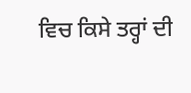ਵਿਚ ਕਿਸੇ ਤਰ੍ਹਾਂ ਦੀ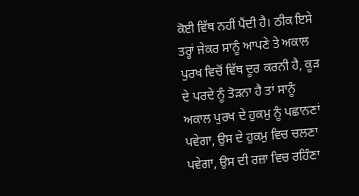ਕੋਈ ਵਿੱਥ ਨਹੀਂ ਪੈਂਦੀ ਹੈ। ਠੀਕ ਇਸੇ ਤਰ੍ਹਾਂ ਜੇਕਰ ਸਾਨੂੰ ਆਪਣੇ ਤੇ ਅਕਾਲ ਪੁਰਖ ਵਿਚੋਂ ਵਿੱਥ ਦੂਰ ਕਰਨੀ ਹੈ, ਕੂੜ ਦੇ ਪਰਦੇ ਨੂੰ ਤੋੜਨਾ ਹੈ ਤਾਂ ਸਾਨੂੰ ਅਕਾਲ ਪੁਰਖ ਦੇ ਹੁਕਮੁ ਨੂੰ ਪਛਾਨਣਾਂ ਪਵੇਗਾ, ਉਸ ਦੇ ਹੁਕਮੁ ਵਿਚ ਚਲਣਾ ਪਵੇਗਾ, ਉਸ ਦੀ ਰਜ਼ਾ ਵਿਚ ਰਹਿੰਣਾ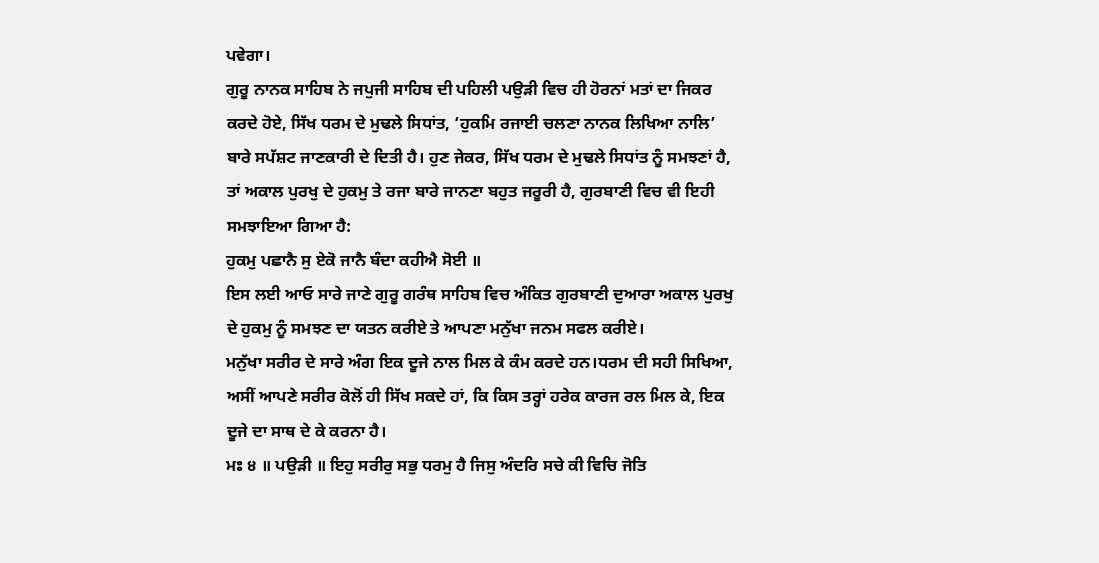ਪਵੇਗਾ।
ਗੁਰੂ ਨਾਨਕ ਸਾਹਿਬ ਨੇ ਜਪੁਜੀ ਸਾਹਿਬ ਦੀ ਪਹਿਲੀ ਪਉੜੀ ਵਿਚ ਹੀ ਹੋਰਨਾਂ ਮਤਾਂ ਦਾ ਜਿਕਰ ਕਰਦੇ ਹੋਏ, ਸਿੱਖ ਧਰਮ ਦੇ ਮੁਢਲੇ ਸਿਧਾਂਤ, ‘ਹੁਕਮਿ ਰਜਾਈ ਚਲਣਾ ਨਾਨਕ ਲਿਖਿਆ ਨਾਲਿ’ ਬਾਰੇ ਸਪੱਸ਼ਟ ਜਾਣਕਾਰੀ ਦੇ ਦਿਤੀ ਹੈ। ਹੁਣ ਜੇਕਰ, ਸਿੱਖ ਧਰਮ ਦੇ ਮੁਢਲੇ ਸਿਧਾਂਤ ਨੂੰ ਸਮਝਣਾਂ ਹੈ, ਤਾਂ ਅਕਾਲ ਪੁਰਖੁ ਦੇ ਹੁਕਮੁ ਤੇ ਰਜਾ ਬਾਰੇ ਜਾਨਣਾ ਬਹੁਤ ਜਰੂਰੀ ਹੈ, ਗੁਰਬਾਣੀ ਵਿਚ ਵੀ ਇਹੀ ਸਮਝਾਇਆ ਗਿਆ ਹੈ:
ਹੁਕਮੁ ਪਛਾਨੈ ਸੁ ਏਕੋ ਜਾਨੈ ਬੰਦਾ ਕਹੀਐ ਸੋਈ ॥
ਇਸ ਲਈ ਆਓ ਸਾਰੇ ਜਾਣੇ ਗੁਰੂ ਗਰੰਥ ਸਾਹਿਬ ਵਿਚ ਅੰਕਿਤ ਗੁਰਬਾਣੀ ਦੁਆਰਾ ਅਕਾਲ ਪੁਰਖੁ ਦੇ ਹੁਕਮੁ ਨੂੰ ਸਮਝਣ ਦਾ ਯਤਨ ਕਰੀਏ ਤੇ ਆਪਣਾ ਮਨੁੱਖਾ ਜਨਮ ਸਫਲ ਕਰੀਏ।
ਮਨੁੱਖਾ ਸਰੀਰ ਦੇ ਸਾਰੇ ਅੰਗ ਇਕ ਦੂਜੇ ਨਾਲ ਮਿਲ ਕੇ ਕੰਮ ਕਰਦੇ ਹਨ।ਧਰਮ ਦੀ ਸਹੀ ਸਿਖਿਆ, ਅਸੀਂ ਆਪਣੇ ਸਰੀਰ ਕੋਲੋਂ ਹੀ ਸਿੱਖ ਸਕਦੇ ਹਾਂ, ਕਿ ਕਿਸ ਤਰ੍ਹਾਂ ਹਰੇਕ ਕਾਰਜ ਰਲ ਮਿਲ ਕੇ, ਇਕ ਦੂਜੇ ਦਾ ਸਾਥ ਦੇ ਕੇ ਕਰਨਾ ਹੈ।
ਮਃ ੪ ॥ ਪਉੜੀ ॥ ਇਹੁ ਸਰੀਰੁ ਸਭੁ ਧਰਮੁ ਹੈ ਜਿਸੁ ਅੰਦਰਿ ਸਚੇ ਕੀ ਵਿਚਿ ਜੋਤਿ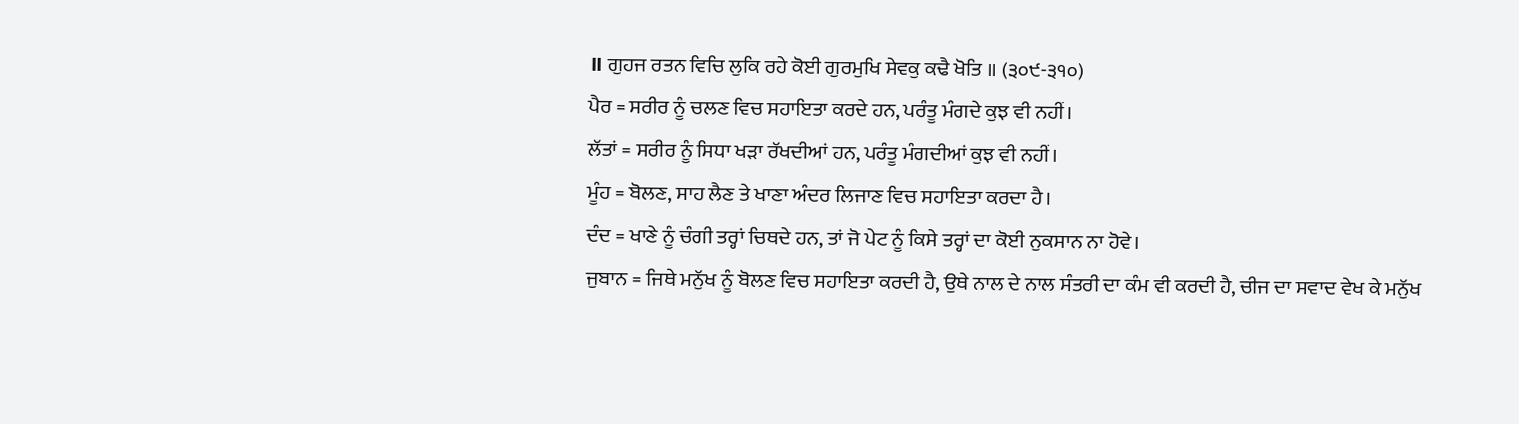॥ ਗੁਹਜ ਰਤਨ ਵਿਚਿ ਲੁਕਿ ਰਹੇ ਕੋਈ ਗੁਰਮੁਖਿ ਸੇਵਕੁ ਕਢੈ ਖੋਤਿ ॥ (੩੦੯-੩੧੦)
ਪੈਰ = ਸਰੀਰ ਨੂੰ ਚਲਣ ਵਿਚ ਸਹਾਇਤਾ ਕਰਦੇ ਹਨ, ਪਰੰਤੂ ਮੰਗਦੇ ਕੁਝ ਵੀ ਨਹੀਂ।
ਲੱਤਾਂ = ਸਰੀਰ ਨੂੰ ਸਿਧਾ ਖੜਾ ਰੱਖਦੀਆਂ ਹਨ, ਪਰੰਤੂ ਮੰਗਦੀਆਂ ਕੁਝ ਵੀ ਨਹੀਂ।
ਮੂੰਹ = ਬੋਲਣ, ਸਾਹ ਲੈਣ ਤੇ ਖਾਣਾ ਅੰਦਰ ਲਿਜਾਣ ਵਿਚ ਸਹਾਇਤਾ ਕਰਦਾ ਹੈ।
ਦੰਦ = ਖਾਣੇ ਨੂੰ ਚੰਗੀ ਤਰ੍ਹਾਂ ਚਿਥਦੇ ਹਨ, ਤਾਂ ਜੋ ਪੇਟ ਨੂੰ ਕਿਸੇ ਤਰ੍ਹਾਂ ਦਾ ਕੋਈ ਨੁਕਸਾਨ ਨਾ ਹੋਵੇ।
ਜੁਬਾਨ = ਜਿਥੇ ਮਨੁੱਖ ਨੂੰ ਬੋਲਣ ਵਿਚ ਸਹਾਇਤਾ ਕਰਦੀ ਹੈ, ਉਥੇ ਨਾਲ ਦੇ ਨਾਲ ਸੰਤਰੀ ਦਾ ਕੰਮ ਵੀ ਕਰਦੀ ਹੈ, ਚੀਜ ਦਾ ਸਵਾਦ ਵੇਖ ਕੇ ਮਨੁੱਖ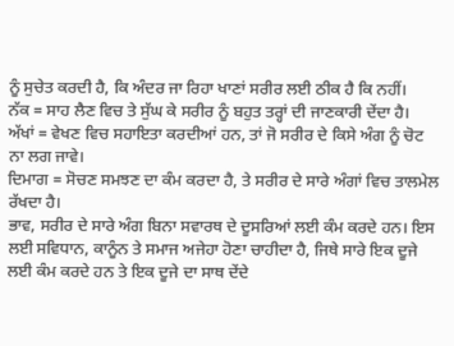ਨੂੰ ਸੁਚੇਤ ਕਰਦੀ ਹੈ, ਕਿ ਅੰਦਰ ਜਾ ਰਿਹਾ ਖਾਣਾਂ ਸਰੀਰ ਲਈ ਠੀਕ ਹੈ ਕਿ ਨਹੀਂ।
ਨੱਕ = ਸਾਹ ਲੈਣ ਵਿਚ ਤੇ ਸੁੱਘ ਕੇ ਸਰੀਰ ਨੂੰ ਬਹੁਤ ਤਰ੍ਹਾਂ ਦੀ ਜਾਣਕਾਰੀ ਦੇਂਦਾ ਹੈ।
ਅੱਖਾਂ = ਵੇਖਣ ਵਿਚ ਸਹਾਇਤਾ ਕਰਦੀਆਂ ਹਨ, ਤਾਂ ਜੋ ਸਰੀਰ ਦੇ ਕਿਸੇ ਅੰਗ ਨੂੰ ਚੋਟ ਨਾ ਲਗ ਜਾਵੇ।
ਦਿਮਾਗ = ਸੋਚਣ ਸਮਝਣ ਦਾ ਕੰਮ ਕਰਦਾ ਹੈ, ਤੇ ਸਰੀਰ ਦੇ ਸਾਰੇ ਅੰਗਾਂ ਵਿਚ ਤਾਲਮੇਲ ਰੱਖਦਾ ਹੈ।
ਭਾਵ, ਸਰੀਰ ਦੇ ਸਾਰੇ ਅੰਗ ਬਿਨਾ ਸਵਾਰਥ ਦੇ ਦੂਸਰਿਆਂ ਲਈ ਕੰਮ ਕਰਦੇ ਹਨ। ਇਸ ਲਈ ਸਵਿਧਾਨ, ਕਾਨੂੰਨ ਤੇ ਸਮਾਜ ਅਜੇਹਾ ਹੋਣਾ ਚਾਹੀਦਾ ਹੈ, ਜਿਥੇ ਸਾਰੇ ਇਕ ਦੂਜੇ ਲਈ ਕੰਮ ਕਰਦੇ ਹਨ ਤੇ ਇਕ ਦੂਜੇ ਦਾ ਸਾਥ ਦੇਂਦੇ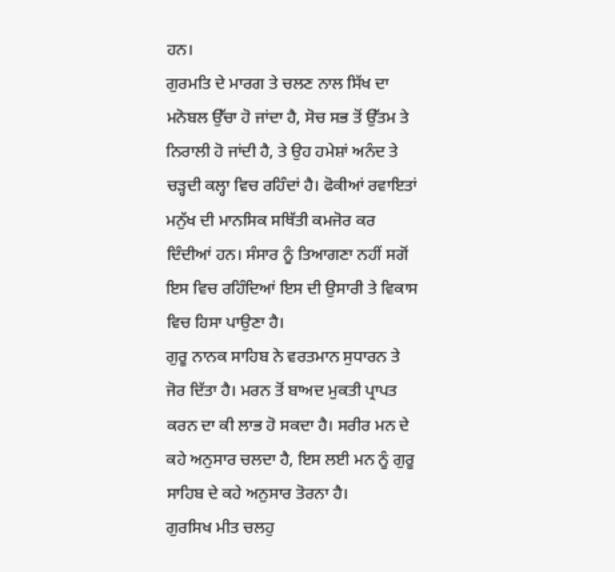ਹਨ।
ਗੁਰਮਤਿ ਦੇ ਮਾਰਗ ਤੇ ਚਲਣ ਨਾਲ ਸਿੱਖ ਦਾ ਮਨੋਬਲ ਉੱਚਾ ਹੋ ਜਾਂਦਾ ਹੈ, ਸੋਚ ਸਭ ਤੋਂ ਉੱਤਮ ਤੇ ਨਿਰਾਲੀ ਹੋ ਜਾਂਦੀ ਹੈ, ਤੇ ਉਹ ਹਮੇਸ਼ਾਂ ਅਨੰਦ ਤੇ ਚੜ੍ਹਦੀ ਕਲ੍ਹਾ ਵਿਚ ਰਹਿੰਦਾਂ ਹੈ। ਫੋਕੀਆਂ ਰਵਾਇਤਾਂ ਮਨੁੱਖ ਦੀ ਮਾਨਸਿਕ ਸਥਿੱਤੀ ਕਮਜੋਰ ਕਰ ਦਿੰਦੀਆਂ ਹਨ। ਸੰਸਾਰ ਨੂੰ ਤਿਆਗਣਾ ਨਹੀਂ ਸਗੋਂ ਇਸ ਵਿਚ ਰਹਿੰਦਿਆਂ ਇਸ ਦੀ ਉਸਾਰੀ ਤੇ ਵਿਕਾਸ ਵਿਚ ਹਿਸਾ ਪਾਉਣਾ ਹੈ।
ਗੁਰੂ ਨਾਨਕ ਸਾਹਿਬ ਨੇ ਵਰਤਮਾਨ ਸੁਧਾਰਨ ਤੇ ਜੋਰ ਦਿੱਤਾ ਹੈ। ਮਰਨ ਤੋਂ ਬਾਅਦ ਮੁਕਤੀ ਪ੍ਰਾਪਤ ਕਰਨ ਦਾ ਕੀ ਲਾਭ ਹੋ ਸਕਦਾ ਹੈ। ਸਰੀਰ ਮਨ ਦੇ ਕਹੇ ਅਨੁਸਾਰ ਚਲਦਾ ਹੈ, ਇਸ ਲਈ ਮਨ ਨੂੰ ਗੁਰੂ ਸਾਹਿਬ ਦੇ ਕਹੇ ਅਨੁਸਾਰ ਤੋਰਨਾ ਹੈ।
ਗੁਰਸਿਖ ਮੀਤ ਚਲਹੁ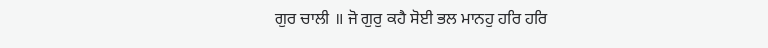ਗੁਰ ਚਾਲੀ ॥ ਜੋ ਗੁਰੁ ਕਹੈ ਸੋਈ ਭਲ ਮਾਨਹੁ ਹਰਿ ਹਰਿ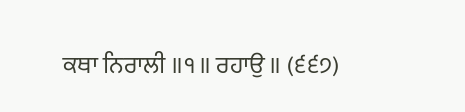ਕਥਾ ਨਿਰਾਲੀ ॥੧॥ ਰਹਾਉ ॥ (੬੬੭)